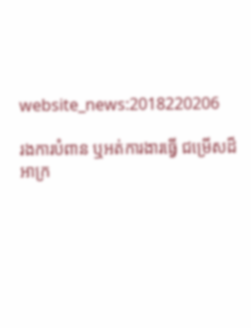website_news:2018220206

រងការបំពាន ឬអត់ការងារធ្វើ ជម្រើសដ៏អាក្រ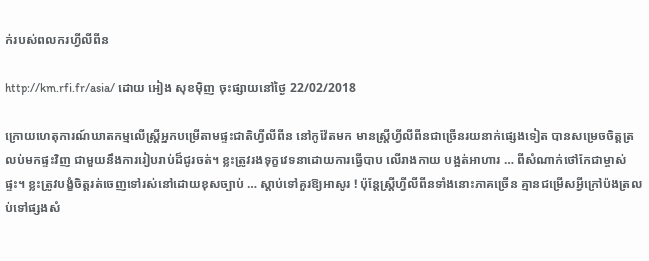ក់របស់ពលករហ្វីលីពីន

http://km.rfi.fr/asia/ ដោយ អៀង សុខម៉ិញ ចុះផ្សាយនៅថ្ងៃ 22/02/2018

ក្រោយហេតុការណ៍ឃាតកម្មលើស្ត្រីអ្នកបម្រើតាមផ្ទះជាតិហ្វីលីពីន នៅកូវ៉ែតមក មានស្ត្រីហ្វីលីពីនជាច្រើនរយនាក់ផ្សេងទៀត បានសម្រេចចិត្តត្រលប់មកផ្ទះវិញ ជាមួយនឹងការរៀបរាប់ដ៏ជូរចត់។ ខ្លះត្រូវរងទុក្ខវេទនាដោយការធ្វើបាប លើរាងកាយ បង្អត់អាហារ … ពីសំណាក់ថៅកែជាម្ចាស់ផ្ទះ។ ខ្លះត្រូវបង្ខំចិត្តរត់ចេញទៅរស់នៅដោយខុសច្បាប់ … ស្តាប់ទៅគួរឱ្យអាសូរ ! ប៉ុន្តែស្ត្រីហ្វីលីពីនទាំងនោះភាគច្រើន គ្មានជម្រើសអ្វីក្រៅប៉ងត្រលប់ទៅផ្សងសំ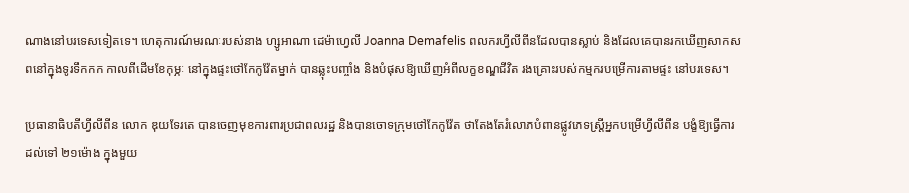ណាងនៅបរទេសទៀតទេ។ ហេតុការណ៍មរណៈរបស់នាង ហ្សូអាណា ដេម៉ាហ្វេលី Joanna Demafelis ពលករហ្វីលីពីនដែលបានស្លាប់ និងដែលគេបានរកឃើញសាកសពនៅក្នុងទូរទឹកកក កាលពីដើមខែកុម្ភៈ នៅក្នុងផ្ទះថៅកែកូវ៉ែតម្នាក់ បានឆ្លុះបញ្ចាំង និងបំផុសឱ្យឃើញអំពីលក្ខខណ្ឌជីវិត រងគ្រោះរបស់កម្មករបម្រើការតាមផ្ទះ នៅបរទេស។

ប្រធានាធិបតីហ្វីលីពីន លោក ឌុយទែរតេ បានចេញមុខការពារប្រជាពលរដ្ឋ និងបានចោទក្រុមថៅកែកូវ៉ែត ថាតែងតែរំលោភបំពានផ្លូវភេទស្ត្រីអ្នកបម្រើហ្វីលីពីន បង្ខំឱ្យធ្វើការ ដល់ទៅ ២១ម៉ោង ក្នុងមួយ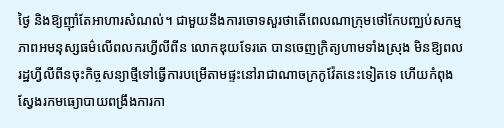ថ្ងៃ និងឱ្យញ៉ាំតែអាហារសំណល់។ ជាមួយនឹងការចោទសួរថាតើពេលណាក្រុមថៅកែបញ្ឈប់សកម្មភាពអមនុស្សធម៌លើពលករហ្វីលីពីន លោកឌុយទែរតេ បានចេញក្រិត្យហាមទាំងស្រុង មិនឱ្យពលរដ្ឋហ្វីលីពីនចុះកិច្ចសន្យាថ្មីទៅធ្វើការបម្រើតាមផ្ទះនៅរាជាណាចក្រកូវ៉ែតនេះទៀតទេ ហើយកំពុងស្វែងរកមធ្យោបាយពង្រឹងការកា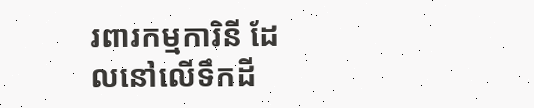រពារកម្មការិនី ដែលនៅលើទឹកដី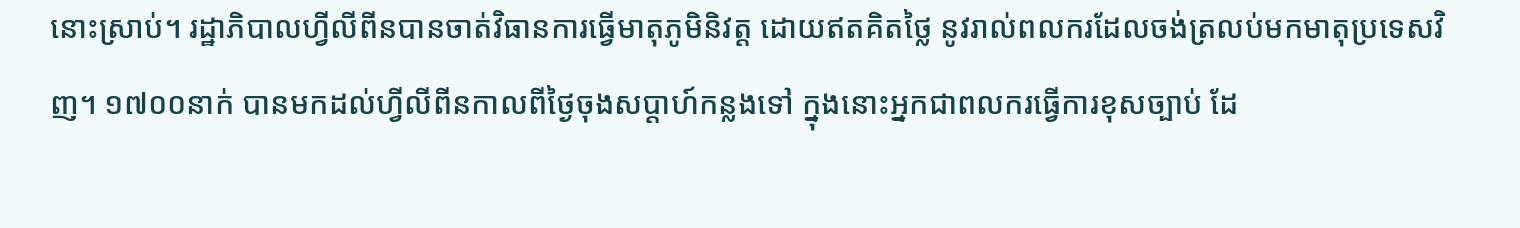នោះស្រាប់។ រដ្ឋាភិបាលហ្វីលីពីនបានចាត់វិធានការធ្វើមាតុភូមិនិវត្ត ដោយឥតគិតថ្លៃ នូវរាល់ពលករដែលចង់ត្រលប់មកមាតុប្រទេសវិញ។ ១៧០០នាក់ បានមកដល់ហ្វីលីពីនកាលពីថ្ងៃចុងសប្តាហ៍កន្លងទៅ ក្នុងនោះអ្នកជាពលករធ្វើការខុសច្បាប់ ដែ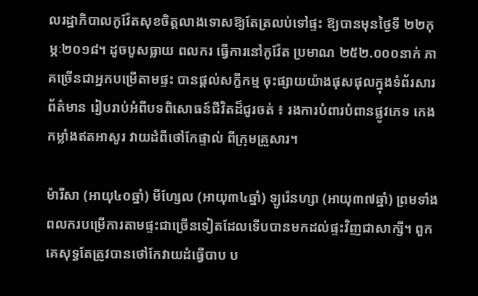លរដ្ឋាភិបាលកូវ៉ែតសុខចិត្តលាងទោសឱ្យតែត្រលប់ទៅផ្ទះ ឱ្យបានមុនថ្ងៃទី ២២កុម្ភៈ២០១៨។ ដូចបូសធ្លាយ ពលករ ធ្វើការនៅកូវ៉ែត ប្រមាណ ២៥២.០០០នាក់ ភាគច្រើនជាអ្នកបម្រើតាមផ្ទះ បានផ្តល់សក្ខីកម្ម ចុះផ្សាយយ៉ាងផុសផុលក្នុងទំព័រសារព័ត៌មាន រៀបរាប់អំពីបទពិសោធន៍ជីវិតដ៏ជូរចត់ ៖ រងការបំពារបំពានផ្លូវភេទ កេងកម្លាំងឥតអាសូរ វាយដំពីថៅកែផ្ទាល់ ពីក្រុមគ្រួសារ។

ម៉ារីសា (អាយុ៤០ឆ្នាំ) មីហ្សែល (អាយុ៣៤ឆ្នាំ) ឡូរ៉េនហ្សា (អាយុ៣៧ឆ្នាំ) ព្រមទាំងពលករបម្រើការតាមផ្ទះជាច្រើនទៀតដែលទើបបានមកដល់ផ្ទះវិញជាសាក្សី។ ពួកគេសុទ្ធតែត្រូវបានថៅកែវាយដំធ្វើបាប ប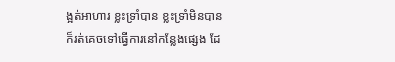ង្អត់អាហារ ខ្លះទ្រាំបាន ខ្លះទ្រាំមិនបានក៏រត់គេចទៅធ្វើការនៅកន្លែងផ្សេង ដែ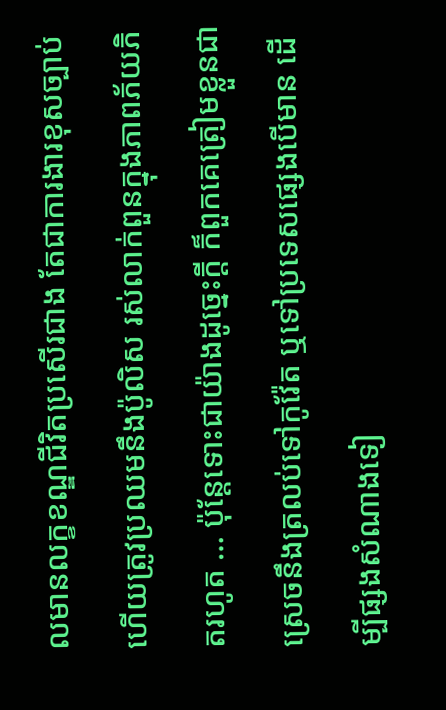លមានលក្ខខណ្ឌជីវិតប្រសើរជាង តែជាការងារខុសច្បាប់ ហើយត្រូវប្រឈមនឹងប៉ូលិស រស់លាក់ពួនក្នុងភាពភ័យភិតរហូត … ប៉ុន្តែទោះជាយ៉ាងដូច្នេះក្តី ក៏ពួកគេត្រៀមខ្លួនជាស្រេចនឹងត្រលប់ទៅកូវ៉ែត ឬទៅប្រទេសផ្សេងបើមាន ដើម្បីផ្សងសំណាងទៀ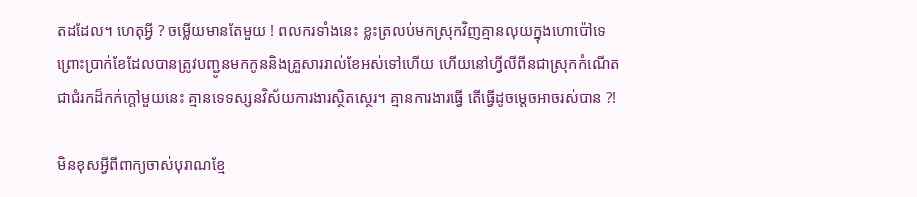តដដែល។ ហេតុអ្វី ? ចម្លើយមានតែមួយ ! ពលករទាំងនេះ ខ្លះត្រលប់មកស្រុកវិញគ្មានលុយក្នុងហោប៉ៅទេ ព្រោះប្រាក់ខែដែលបានត្រូវបញ្ជូនមកកូននិងគ្រួសាររាល់ខែអស់ទៅហើយ ហើយនៅហ្វីលីពីនជាស្រុកកំណើត ជាជំរកដ៏កក់ក្តៅមួយនេះ គ្មានទេទស្សនវិស័យការងារស្ថិតស្ថេរ។ គ្មានការងារធ្វើ តើធ្វើដូចម្តេចអាចរស់បាន ?!

មិនខុសអ្វីពីពាក្យចាស់បុរាណខ្មែ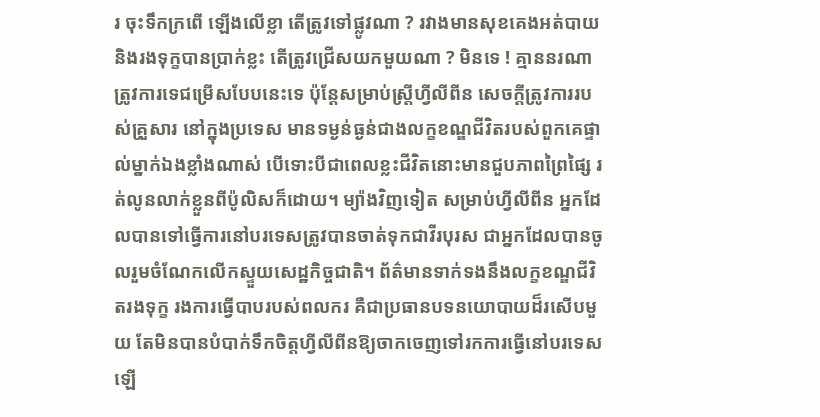រ ចុះទឹកក្រពើ ឡើងលើខ្លា តើត្រូវទៅផ្លូវណា ? រវាងមានសុខគេងអត់បាយ និងរងទុក្ខបានប្រាក់ខ្លះ តើត្រូវជ្រើសយកមួយណា ? មិនទេ ! គ្មាននរណាត្រូវការទេជម្រើសបែបនេះទេ ប៉ុន្តែសម្រាប់ស្ត្រីហ្វីលីពីន សេចក្តីត្រូវការរបស់គ្រួសារ នៅក្នុងប្រទេស មានទម្ងន់ធ្ងន់ជាងលក្ខខណ្ឌជីវិតរបស់ពួកគេផ្ទាល់ម្នាក់ឯងខ្លាំងណាស់ បើទោះបីជាពេលខ្លះជីវិតនោះមានជួបភាពព្រៃផ្សៃ រត់លូនលាក់ខ្លួនពីប៉ូលិសក៏ដោយ។ ម្យ៉ាងវិញទៀត សម្រាប់ហ្វីលីពីន អ្នកដែលបានទៅធ្វើការនៅបរទេសត្រូវបានចាត់ទុកជាវីរបុរស ជាអ្នកដែលបានចូលរួមចំណែកលើកស្ទួយសេដ្ឋកិច្ចជាតិ។ ព័ត៌មានទាក់ទងនឹងលក្ខខណ្ឌជីវិតរងទុក្ខ រងការធ្វើបាបរបស់ពលករ គឺជាប្រធានបទនយោបាយដ៏រសើបមួយ តែមិនបានបំបាក់ទឹកចិត្តហ្វីលីពីនឱ្យចាកចេញទៅរកការធ្វើនៅបរទេសឡើ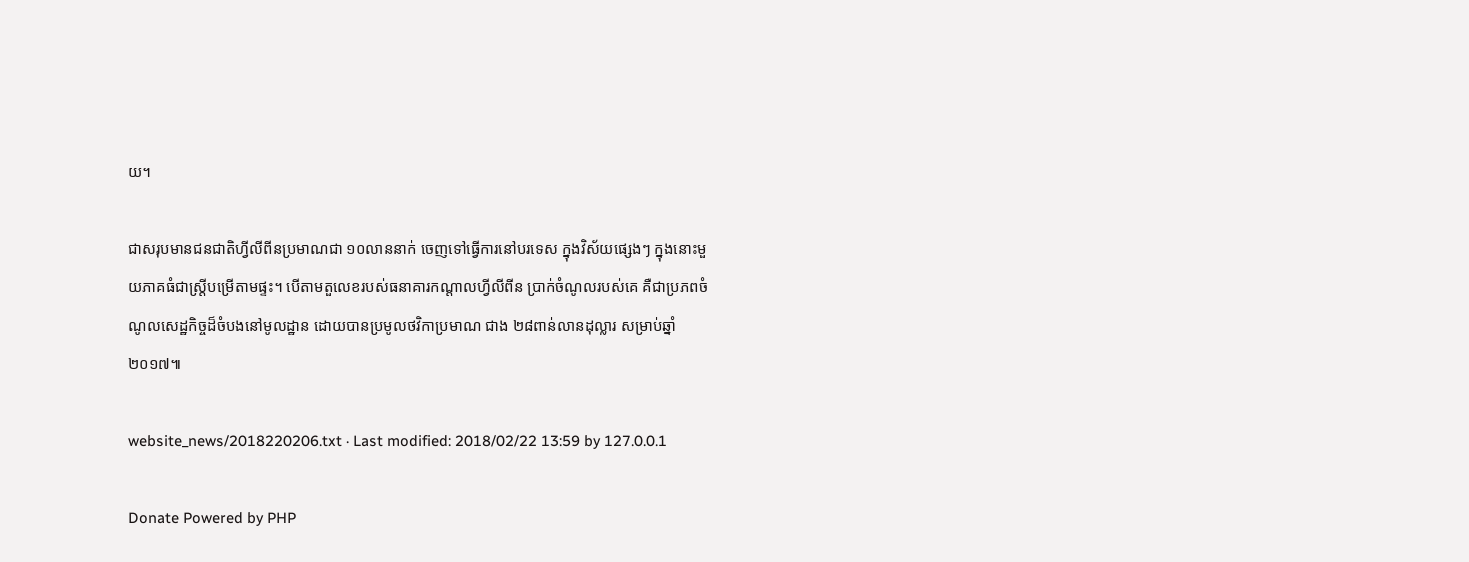យ។

ជាសរុបមានជនជាតិហ្វីលីពីនប្រមាណជា ១០លាននាក់ ចេញទៅធ្វើការនៅបរទេស ក្នុងវិស័យផ្សេងៗ ក្នុងនោះមួយភាគធំជាស្ត្រីបម្រើតាមផ្ទះ។ បើតាមតួលេខរបស់ធនាគារកណ្តាលហ្វីលីពីន ប្រាក់ចំណូលរបស់គេ គឺជាប្រភពចំណូលសេដ្ឋកិច្ចដ៏ចំបងនៅមូលដ្ឋាន ដោយបានប្រមូលថវិកាប្រមាណ ជាង ២៨ពាន់លានដុល្លារ សម្រាប់ឆ្នាំ២០១៧៕

website_news/2018220206.txt · Last modified: 2018/02/22 13:59 by 127.0.0.1

Donate Powered by PHP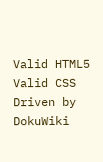Valid HTML5 Valid CSS Driven by DokuWiki